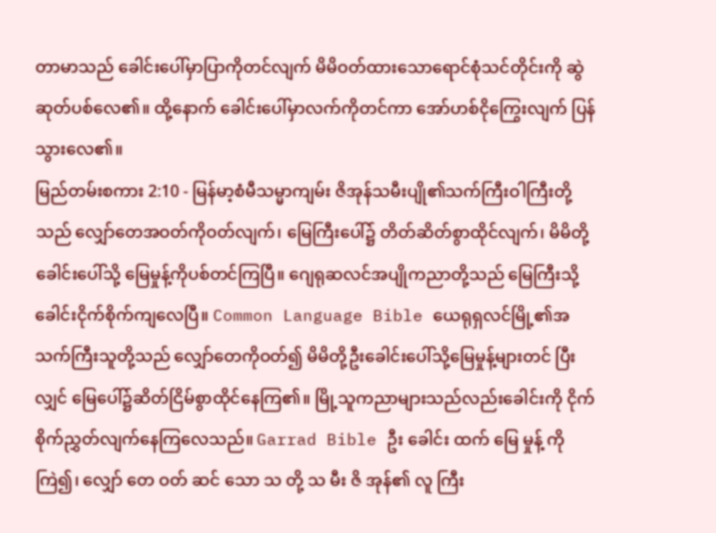တာမာသည် ခေါင်းပေါ်မှာပြာကိုတင်လျက် မိမိဝတ်ထားသောရောင်စုံသင်တိုင်းကို ဆွဲဆုတ်ပစ်လေ၏။ ထို့နောက် ခေါင်းပေါ်မှာလက်ကိုတင်ကာ အော်ဟစ်ငိုကြွေးလျက် ပြန်သွားလေ၏။
မြည်တမ်းစကား 2:10 - မြန်မာ့စံမီသမ္မာကျမ်း ဇိအုန်သမီးပျို၏သက်ကြီးဝါကြီးတို့သည် လျှော်တေအဝတ်ကိုဝတ်လျက်၊ မြေကြီးပေါ်၌ တိတ်ဆိတ်စွာထိုင်လျက်၊ မိမိတို့ခေါင်းပေါ်သို့ မြေမှုန့်ကိုပစ်တင်ကြပြီ။ ဂျေရုဆလင်အပျိုကညာတို့သည် မြေကြီးသို့ ခေါင်းငိုက်စိုက်ကျလေပြီ။ Common Language Bible ယေရုရှလင်မြို့၏အသက်ကြီးသူတို့သည် လျှော်တေကိုဝတ်၍ မိမိတို့ဦးခေါင်းပေါ်သို့မြေမှုန့်များတင် ပြီးလျှင် မြေပေါ်၌ဆိတ်ငြိမ်စွာထိုင်နေကြ၏။ မြို့သူကညာများသည်လည်းခေါင်းကို ငိုက်စိုက်ညွှတ်လျက်နေကြလေသည်။ Garrad Bible ဦး ခေါင်း ထက် မြေ မှုန့် ကို ကြဲ၍၊ လျှော် တေ ဝတ် ဆင် သော သ တို့ သ မီး ဇိ အုန်၏ လူ ကြီး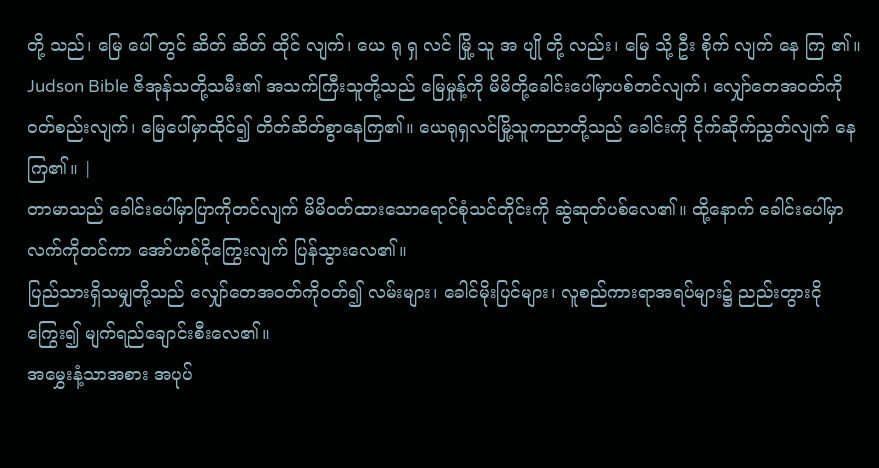တို့ သည်၊ မြေ ပေါ် တွင် ဆိတ် ဆိတ် ထိုင် လျက်၊ ယေ ရု ရှ လင် မြို့ သူ အ ပျို တို့ လည်း၊ မြေ သို့ ဦး စိုက် လျက် နေ ကြ ၏။ Judson Bible ဇိအုန်သတို့သမီး၏ အသက်ကြီးသူတို့သည် မြေမှုန့်ကို မိမိတို့ခေါင်းပေါ်မှာပစ်တင်လျက်၊ လျှော်တေအဝတ်ကို ဝတ်စည်းလျက်၊ မြေပေါ်မှာထိုင်၍ တိတ်ဆိတ်စွာနေကြ၏။ ယေရုရှလင်မြို့သူကညာတို့သည် ခေါင်းကို ငိုက်ဆိုက်ညွှတ်လျက် နေကြ၏။ |
တာမာသည် ခေါင်းပေါ်မှာပြာကိုတင်လျက် မိမိဝတ်ထားသောရောင်စုံသင်တိုင်းကို ဆွဲဆုတ်ပစ်လေ၏။ ထို့နောက် ခေါင်းပေါ်မှာလက်ကိုတင်ကာ အော်ဟစ်ငိုကြွေးလျက် ပြန်သွားလေ၏။
ပြည်သားရှိသမျှတို့သည် လျှော်တေအဝတ်ကိုဝတ်၍ လမ်းများ၊ ခေါင်မိုးပြင်များ၊ လူစည်ကားရာအရပ်များ၌ ညည်းတွားငိုကြွေး၍ မျက်ရည်ချောင်းစီးလေ၏။
အမွှေးနံ့သာအစား အပုပ်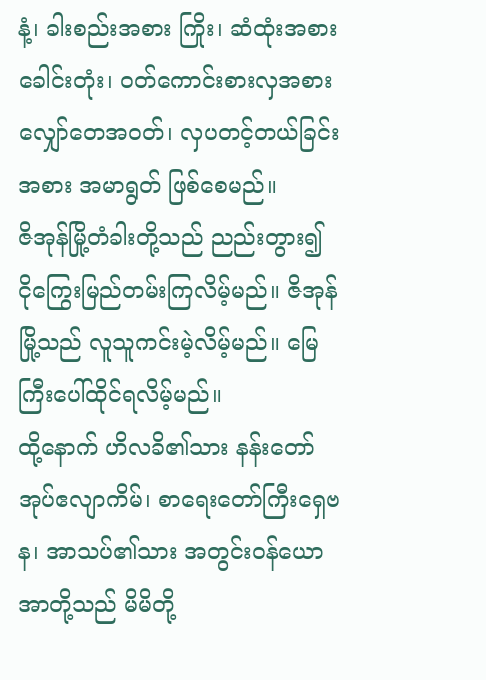နံ့၊ ခါးစည်းအစား ကြိုး၊ ဆံထုံးအစား ခေါင်းတုံး၊ ဝတ်ကောင်းစားလှအစား လျှော်တေအဝတ်၊ လှပတင့်တယ်ခြင်းအစား အမာရွတ် ဖြစ်စေမည်။
ဇိအုန်မြို့တံခါးတို့သည် ညည်းတွား၍ ငိုကြွေးမြည်တမ်းကြလိမ့်မည်။ ဇိအုန်မြို့သည် လူသူကင်းမဲ့လိမ့်မည်။ မြေကြီးပေါ်ထိုင်ရလိမ့်မည်။
ထို့နောက် ဟိလခိ၏သား နန်းတော်အုပ်ဧလျာကိမ်၊ စာရေးတော်ကြီးရှေဗန၊ အာသပ်၏သား အတွင်းဝန်ယောအာတို့သည် မိမိတို့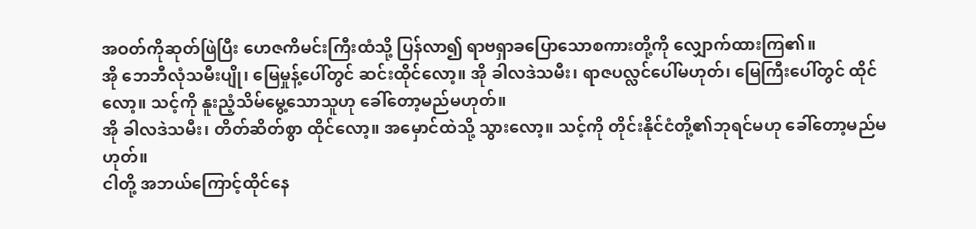အဝတ်ကိုဆုတ်ဖြဲပြီး ဟေဇကိမင်းကြီးထံသို့ ပြန်လာ၍ ရာဗရှာခပြောသောစကားတို့ကို လျှောက်ထားကြ၏။
အို ဘေဘီလုံသမီးပျို၊ မြေမှုန့်ပေါ်တွင် ဆင်းထိုင်လော့။ အို ခါလဒဲသမီး၊ ရာဇပလ္လင်ပေါ်မဟုတ်၊ မြေကြီးပေါ်တွင် ထိုင်လော့။ သင့်ကို နူးညံ့သိမ်မွေ့သောသူဟု ခေါ်တော့မည်မဟုတ်။
အို ခါလဒဲသမီး၊ တိတ်ဆိတ်စွာ ထိုင်လော့။ အမှောင်ထဲသို့ သွားလော့။ သင့်ကို တိုင်းနိုင်ငံတို့၏ဘုရင်မဟု ခေါ်တော့မည်မဟုတ်။
ငါတို့ အဘယ်ကြောင့်ထိုင်နေ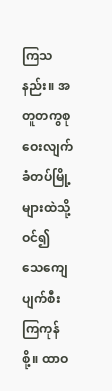ကြသနည်း။ အတူတကွစုဝေးလျက် ခံတပ်မြို့များထဲသို့ဝင်၍ သေကျေပျက်စီးကြကုန်စို့။ ထာဝ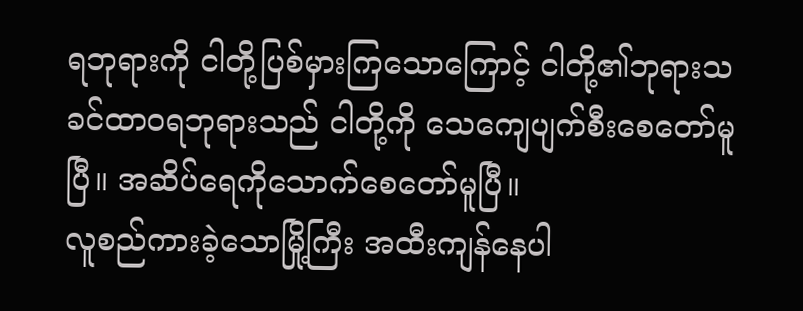ရဘုရားကို ငါတို့ပြစ်မှားကြသောကြောင့် ငါတို့၏ဘုရားသခင်ထာဝရဘုရားသည် ငါတို့ကို သေကျေပျက်စီးစေတော်မူပြီ။ အဆိပ်ရေကိုသောက်စေတော်မူပြီ။
လူစည်ကားခဲ့သောမြို့ကြီး အထီးကျန်နေပါ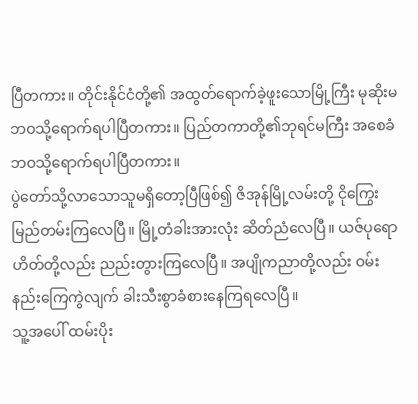ပြီတကား။ တိုင်းနိုင်ငံတို့၏ အထွတ်ရောက်ခဲ့ဖူးသောမြို့ကြီး မုဆိုးမဘဝသို့ရောက်ရပါပြီတကား။ ပြည်တကာတို့၏ဘုရင်မကြီး အစေခံဘဝသို့ရောက်ရပါပြီတကား။
ပွဲတော်သို့လာသောသူမရှိတော့ပြီဖြစ်၍ ဇိအုန်မြို့လမ်းတို့ ငိုကြွေးမြည်တမ်းကြလေပြီ။ မြို့တံခါးအားလုံး ဆိတ်ညံလေပြီ။ ယဇ်ပုရောဟိတ်တို့လည်း ညည်းတွားကြလေပြီ။ အပျိုကညာတို့လည်း ဝမ်းနည်းကြေကွဲလျက် ခါးသီးစွာခံစားနေကြရလေပြီ။
သူ့အပေါ် ထမ်းပိုး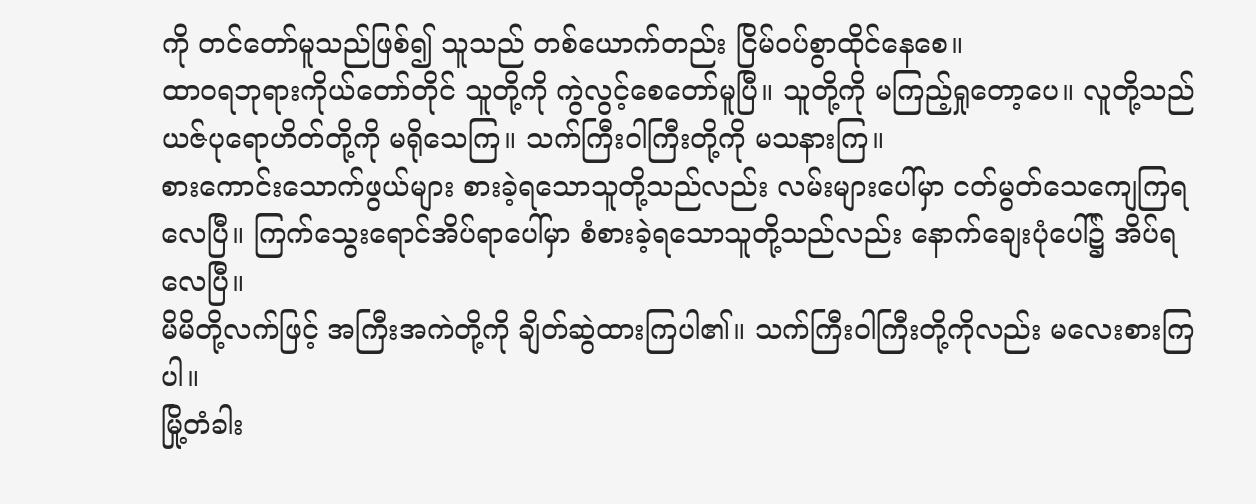ကို တင်တော်မူသည်ဖြစ်၍ သူသည် တစ်ယောက်တည်း ငြိမ်ဝပ်စွာထိုင်နေစေ။
ထာဝရဘုရားကိုယ်တော်တိုင် သူတို့ကို ကွဲလွင့်စေတော်မူပြီ။ သူတို့ကို မကြည့်ရှုတော့ပေ။ လူတို့သည် ယဇ်ပုရောဟိတ်တို့ကို မရိုသေကြ။ သက်ကြီးဝါကြီးတို့ကို မသနားကြ။
စားကောင်းသောက်ဖွယ်များ စားခဲ့ရသောသူတို့သည်လည်း လမ်းများပေါ်မှာ ငတ်မွတ်သေကျေကြရလေပြီ။ ကြက်သွေးရောင်အိပ်ရာပေါ်မှာ စံစားခဲ့ရသောသူတို့သည်လည်း နောက်ချေးပုံပေါ်၌ အိပ်ရလေပြီ။
မိမိတို့လက်ဖြင့် အကြီးအကဲတို့ကို ချိတ်ဆွဲထားကြပါ၏။ သက်ကြီးဝါကြီးတို့ကိုလည်း မလေးစားကြပါ။
မြို့တံခါး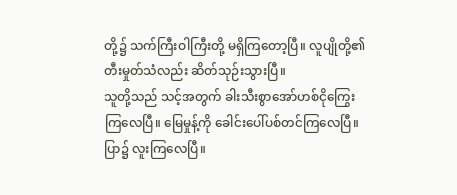တို့၌ သက်ကြီးဝါကြီးတို့ မရှိကြတော့ပြီ။ လူပျိုတို့၏တီးမှုတ်သံလည်း ဆိတ်သုဉ်းသွားပြီ။
သူတို့သည် သင့်အတွက် ခါးသီးစွာအော်ဟစ်ငိုကြွေးကြလေပြီ။ မြေမှုန့်ကို ခေါင်းပေါ်ပစ်တင်ကြလေပြီ။ ပြာ၌ လူးကြလေပြီ။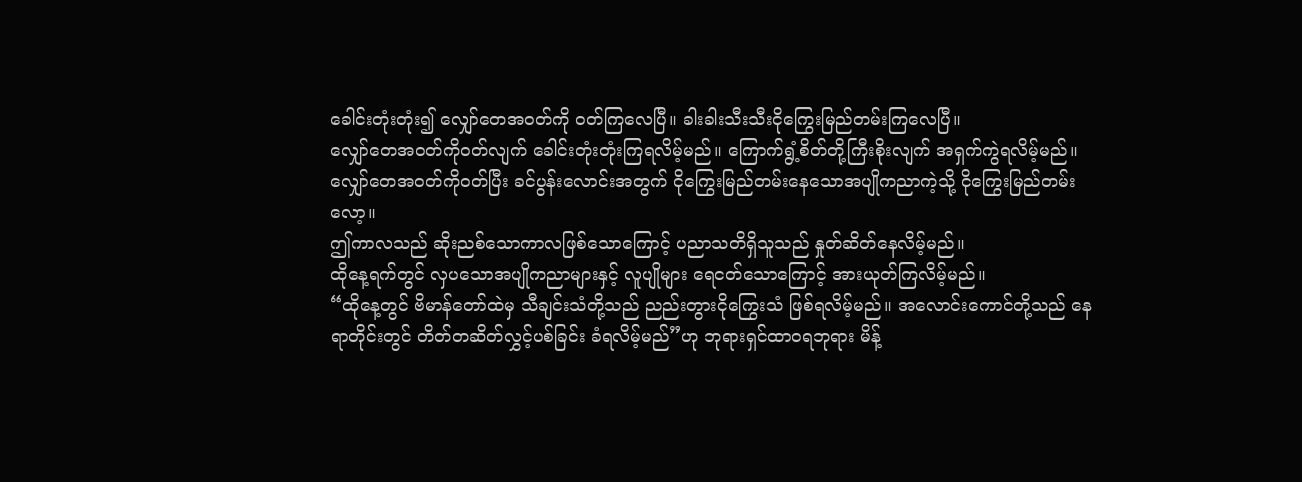ခေါင်းတုံးတုံး၍ လျှော်တေအဝတ်ကို ဝတ်ကြလေပြီ။ ခါးခါးသီးသီးငိုကြွေးမြည်တမ်းကြလေပြီ။
လျှော်တေအဝတ်ကိုဝတ်လျက် ခေါင်းတုံးတုံးကြရလိမ့်မည်။ ကြောက်ရွံ့စိတ်တို့ကြီးစိုးလျက် အရှက်ကွဲရလိမ့်မည်။
လျှော်တေအဝတ်ကိုဝတ်ပြီး ခင်ပွန်းလောင်းအတွက် ငိုကြွေးမြည်တမ်းနေသောအပျိုကညာကဲ့သို့ ငိုကြွေးမြည်တမ်းလော့။
ဤကာလသည် ဆိုးညစ်သောကာလဖြစ်သောကြောင့် ပညာသတိရှိသူသည် နှုတ်ဆိတ်နေလိမ့်မည်။
ထိုနေ့ရက်တွင် လှပသောအပျိုကညာများနှင့် လူပျိုများ ရေငတ်သောကြောင့် အားယုတ်ကြလိမ့်မည်။
“ထိုနေ့တွင် ဗိမာန်တော်ထဲမှ သီချင်းသံတို့သည် ညည်းတွားငိုကြွေးသံ ဖြစ်ရလိမ့်မည်။ အလောင်းကောင်တို့သည် နေရာတိုင်းတွင် တိတ်တဆိတ်လွှင့်ပစ်ခြင်း ခံရလိမ့်မည်”ဟု ဘုရားရှင်ထာဝရဘုရား မိန့်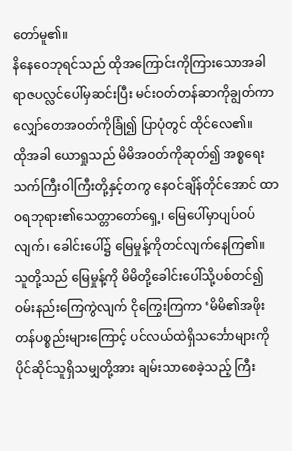တော်မူ၏။
နိနေဝေဘုရင်သည် ထိုအကြောင်းကိုကြားသောအခါ ရာဇပလ္လင်ပေါ်မှဆင်းပြီး မင်းဝတ်တန်ဆာကိုချွတ်ကာ လျှော်တေအဝတ်ကိုခြုံ၍ ပြာပုံတွင် ထိုင်လေ၏။
ထိုအခါ ယောရှုသည် မိမိအဝတ်ကိုဆုတ်၍ အစ္စရေးသက်ကြီးဝါကြီးတို့နှင့်တကွ နေဝင်ချိန်တိုင်အောင် ထာဝရဘုရား၏သေတ္တာတော်ရှေ့၊ မြေပေါ်မှာပျပ်ဝပ်လျက်၊ ခေါင်းပေါ်၌ မြေမှုန့်ကိုတင်လျက်နေကြ၏။
သူတို့သည် မြေမှုန့်ကို မိမိတို့ခေါင်းပေါ်သို့ပစ်တင်၍ ဝမ်းနည်းကြေကွဲလျက် ငိုကြွေးကြကာ ‘မိမိ၏အဖိုးတန်ပစ္စည်းများကြောင့် ပင်လယ်ထဲရှိသင်္ဘောများကို ပိုင်ဆိုင်သူရှိသမျှတို့အား ချမ်းသာစေခဲ့သည့် ကြီး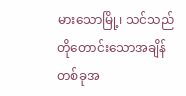မားသောမြို့၊ သင်သည် တိုတောင်းသောအချိန်တစ်ခုအ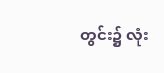တွင်း၌ လုံး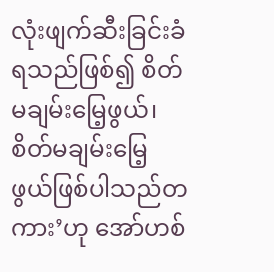လုံးဖျက်ဆီးခြင်းခံရသည်ဖြစ်၍ စိတ်မချမ်းမြေ့ဖွယ်၊ စိတ်မချမ်းမြေ့ဖွယ်ဖြစ်ပါသည်တကား’ဟု အော်ဟစ်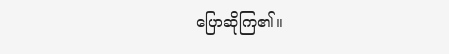ပြောဆိုကြ၏။